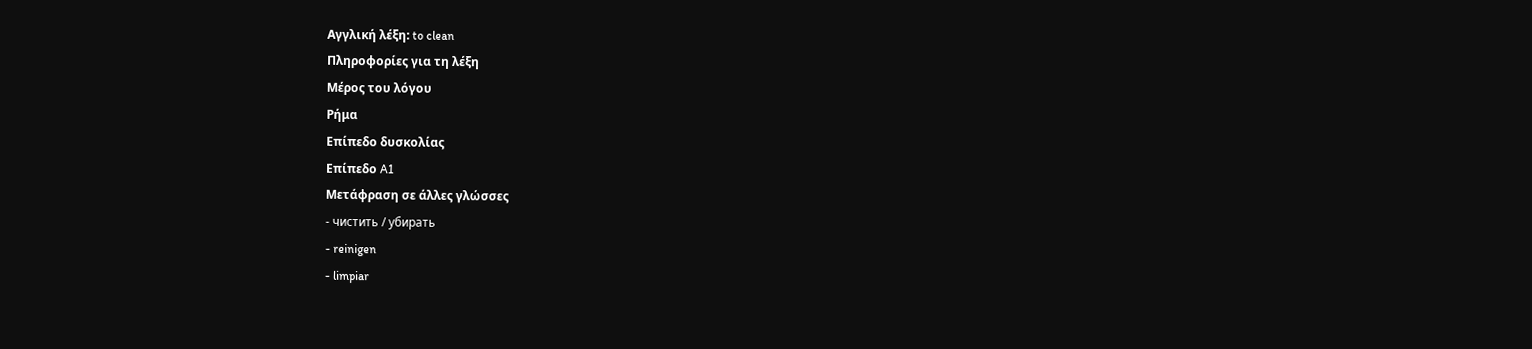Αγγλική λέξη: to clean
Πληροφορίες για τη λέξη
Μέρος του λόγου
Ρήμα
Επίπεδο δυσκολίας
Επίπεδο A1
Μετάφραση σε άλλες γλώσσες
- чистить / убирать
- reinigen
- limpiar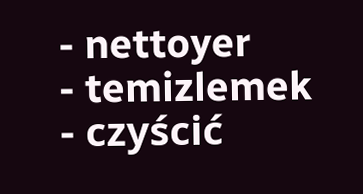- nettoyer
- temizlemek
- czyścić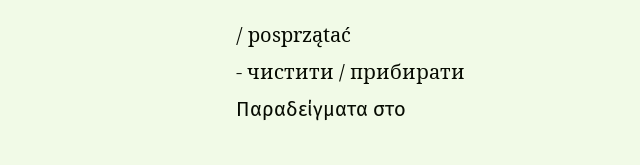/ posprzątać
- чистити / прибирати
Παραδείγματα στο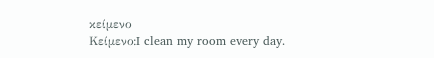κείμενο
Κείμενο:I clean my room every day.